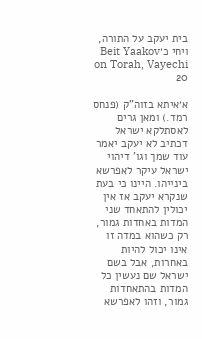בית יעקב על התורה, ויחי כ׳Beit Yaakov on Torah, Vayechi 20

א׳איתא בזוה"ק (פנחס רמד.) ומאן גרים לאסתלקא ישראל דכתיב לא יעקב יאמר עוד שמך וגו' דיהוי ישראל עיקר לאפרשא בינייהו. היינו כי בעת שנקרא יעקב אז אין יכולין להתאחד שני המדות באחדות גמור, רק כשהוא במדה זו אינו יכול להיות באחרות, אבל בשם ישראל שם נעשין כל המדות בהתאחדות גמור, וזהו לאפרשא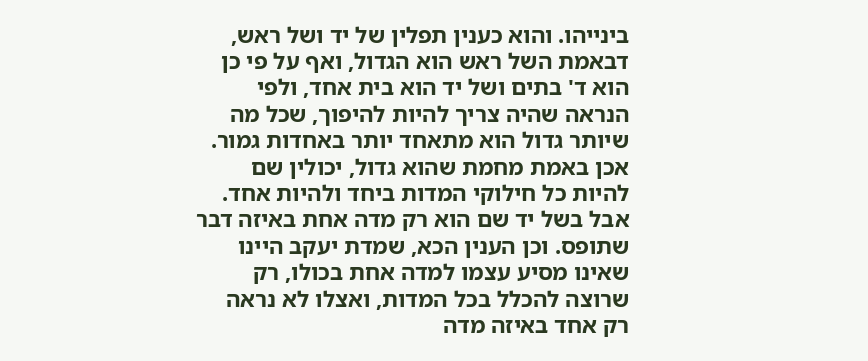בינייהו. והוא כענין תפלין של יד ושל ראש, דבאמת השל ראש הוא הגדול, ואף על פי כן הוא ד' בתים ושל יד הוא בית אחד, ולפי הנראה שהיה צריך להיות להיפוך, שכל מה שיותר גדול הוא מתאחד יותר באחדות גמור. אכן באמת מחמת שהוא גדול, יכולין שם להיות כל חילוקי המדות ביחד ולהיות אחד. אבל בשל יד שם הוא רק מדה אחת באיזה דבר שתופס. וכן הענין הכא, שמדת יעקב היינו שאינו מסיע עצמו למדה אחת בכולו, רק שרוצה להכלל בכל המדות, ואצלו לא נראה רק אחד באיזה מדה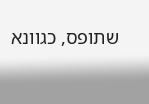שתופס, כגוונא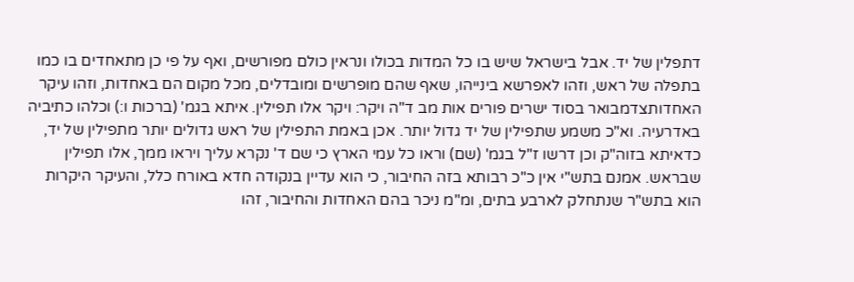דתפלין של יד. אבל בישראל שיש בו כל המדות בכולו ונראין כולם מפורשים, ואף על פי כן מתאחדים בו כמו בתפלה של ראש, וזהו לאפרשא בינייהו, שאף שהם מופרשים ומובדלים, מכל מקום הם באחדות, וזהו עיקר האחדותצדמבואר בסוד ישרים פורים אות מב ד"ה ויקר: ויקר אלו תפילין. איתא בגמ' (ברכות ו:) וכלהו כתיביה באדרעיה. וא"כ משמע שתפילין של יד גדול יותר. אכן באמת התפילין של ראש גדולים יותר מתפילין של יד, כדאיתא בזוה"ק וכן דרשו ז"ל בגמ' (שם) וראו כל עמי הארץ כי שם ד' נקרא עליך ויראו ממך, אלו תפילין שבראש. אמנם בתש"י אין כ"כ רבותא בזה החיבור, כי הוא עדיין בנקודה חדא באורח כלל, והעיקר היקרות הוא בתש"ר שנתחלק לארבע בתים, ומ"מ ניכר בהם האחדות והחיבור, זהו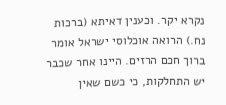נקרא יקר. וכענין דאיתא (ברכות נח.) הרואה אוכלוסי ישראל אומר ברוך חכם הרזים. היינו אחר שכבר יש התחלקות, כי כשם שאין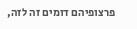פרצופיהם דומים זה לזה,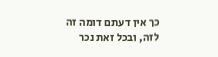כך אין דעתם דומה זה לזה, ובכל זאת נכר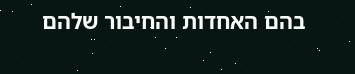בהם האחדות והחיבור שלהם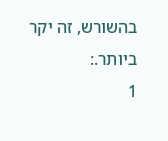בהשורש, זה יקר ביותר.:
1